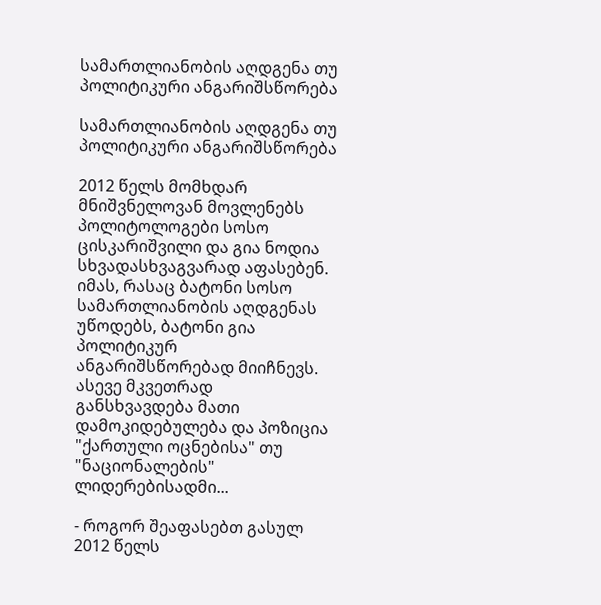სამართლიანობის აღდგენა თუ პოლიტიკური ანგარიშსწორება

სამართლიანობის აღდგენა თუ პოლიტიკური ანგარიშსწორება

2012 წელს მომხდარ მნიშვნელოვან მოვლენებს პოლიტოლოგები სოსო ცისკარიშვილი და გია ნოდია სხვადასხვაგვარად აფასებენ. იმას, რასაც ბატონი სოსო სამართლიანობის აღდგენას უწოდებს, ბატონი გია პოლიტიკურ ანგარიშსწორებად მიიჩნევს. ასევე მკვეთრად განსხვავდება მათი დამოკიდებულება და პოზიცია "ქართული ოცნებისა" თუ "ნაციონალების" ლიდერებისადმი...

- როგორ შეაფასებთ გასულ 2012 წელს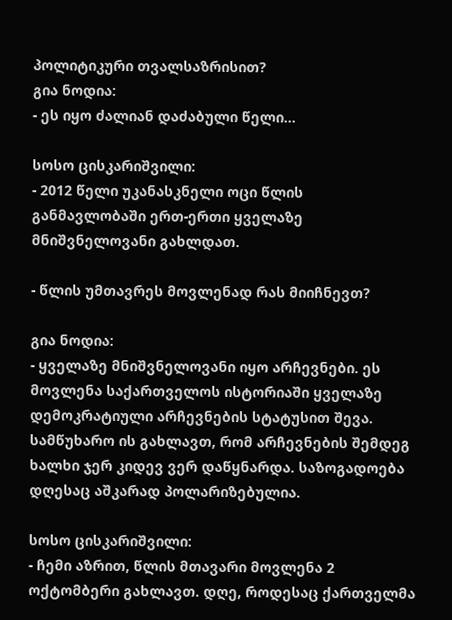პოლიტიკური თვალსაზრისით?
გია ნოდია:
- ეს იყო ძალიან დაძაბული წელი...

სოსო ცისკარიშვილი:
- 2012 წელი უკანასკნელი ოცი წლის განმავლობაში ერთ-ერთი ყველაზე მნიშვნელოვანი გახლდათ.

- წლის უმთავრეს მოვლენად რას მიიჩნევთ?

გია ნოდია:
- ყველაზე მნიშვნელოვანი იყო არჩევნები. ეს მოვლენა საქართველოს ისტორიაში ყველაზე დემოკრატიული არჩევნების სტატუსით შევა. სამწუხარო ის გახლავთ, რომ არჩევნების შემდეგ ხალხი ჯერ კიდევ ვერ დაწყნარდა. საზოგადოება დღესაც აშკარად პოლარიზებულია.

სოსო ცისკარიშვილი:
- ჩემი აზრით, წლის მთავარი მოვლენა 2 ოქტომბერი გახლავთ. დღე, როდესაც ქართველმა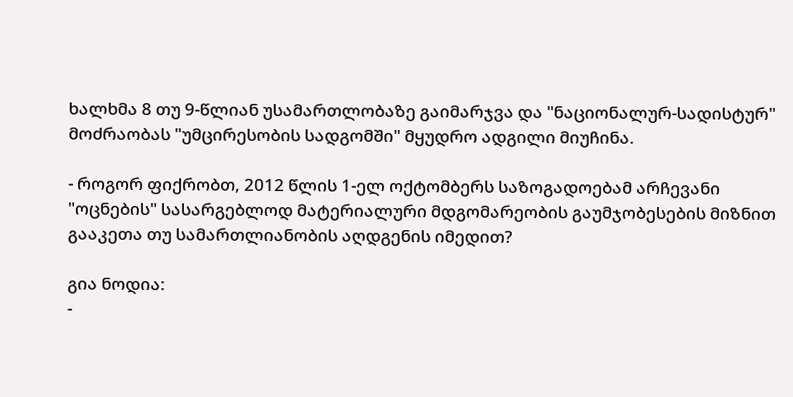ხალხმა 8 თუ 9-წლიან უსამართლობაზე გაიმარჯვა და "ნაციონალურ-სადისტურ" მოძრაობას "უმცირესობის სადგომში" მყუდრო ადგილი მიუჩინა.

- როგორ ფიქრობთ, 2012 წლის 1-ელ ოქტომბერს საზოგადოებამ არჩევანი "ოცნების" სასარგებლოდ მატერიალური მდგომარეობის გაუმჯობესების მიზნით გააკეთა თუ სამართლიანობის აღდგენის იმედით?

გია ნოდია:
-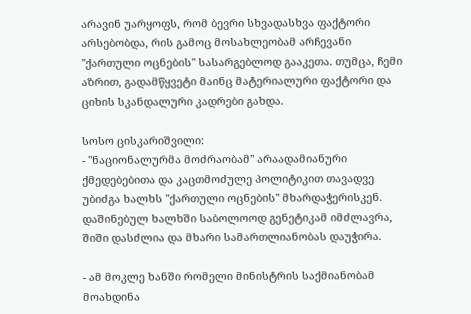არავინ უარყოფს, რომ ბევრი სხვადასხვა ფაქტორი არსებობდა, რის გამოც მოსახლეობამ არჩევანი "ქართული ოცნების" სასარგებლოდ გააკეთა. თუმცა, ჩემი აზრით, გადამწყვეტი მაინც მატერიალური ფაქტორი და ციხის სკანდალური კადრები გახდა.

სოსო ცისკარიშვილი:
- "ნაციონალურმა მოძრაობამ" არაადამიანური ქმედებებითა და კაცთმოძულე პოლიტიკით თავადვე უბიძგა ხალხს "ქართული ოცნების" მხარდაჭერისკენ. დაშინებულ ხალხში საბოლოოდ გენეტიკამ იმძლავრა, შიში დასძლია და მხარი სამართლიანობას დაუჭირა.

- ამ მოკლე ხანში რომელი მინისტრის საქმიანობამ მოახდინა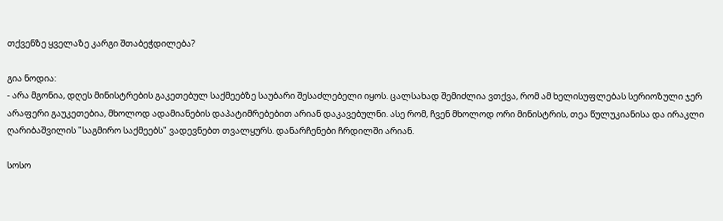თქვენზე ყველაზე კარგი შთაბეჭდილება?

გია ნოდია:
- არა მგონია, დღეს მინისტრების გაკეთებულ საქმეებზე საუბარი შესაძლებელი იყოს. ცალსახად შემიძლია ვთქვა, რომ ამ ხელისუფლებას სერიოზული ჯერ არაფერი გაუკეთებია, მხოლოდ ადამიანების დაპატიმრებებით არიან დაკავებულნი. ასე რომ, ჩვენ მხოლოდ ორი მინისტრის, თეა წულუკიანისა და ირაკლი ღარიბაშვილის "საგმირო საქმეებს" ვადევნებთ თვალყურს. დანარჩენები ჩრდილში არიან.

სოსო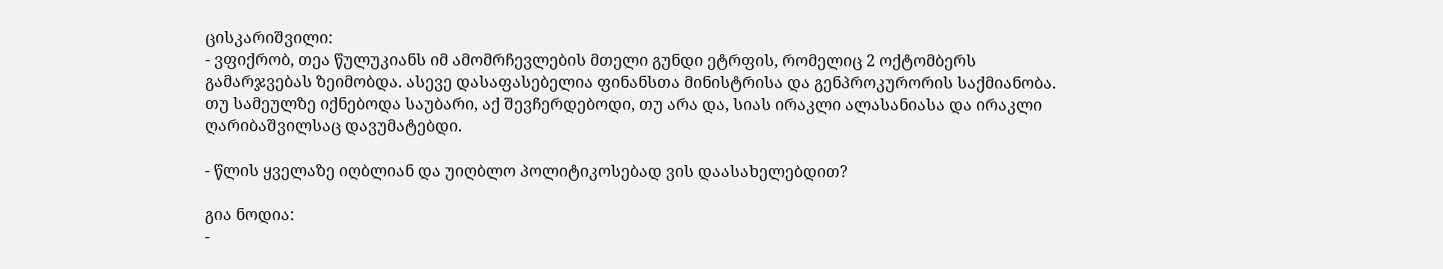ცისკარიშვილი:
- ვფიქრობ, თეა წულუკიანს იმ ამომრჩევლების მთელი გუნდი ეტრფის, რომელიც 2 ოქტომბერს გამარჯვებას ზეიმობდა. ასევე დასაფასებელია ფინანსთა მინისტრისა და გენპროკურორის საქმიანობა. თუ სამეულზე იქნებოდა საუბარი, აქ შევჩერდებოდი, თუ არა და, სიას ირაკლი ალასანიასა და ირაკლი ღარიბაშვილსაც დავუმატებდი.

- წლის ყველაზე იღბლიან და უიღბლო პოლიტიკოსებად ვის დაასახელებდით?

გია ნოდია:
-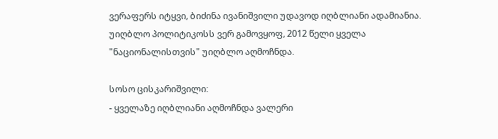ვერაფერს იტყვი, ბიძინა ივანიშვილი უდავოდ იღბლიანი ადამიანია. უიღბლო პოლიტიკოსს ვერ გამოვყოფ, 2012 წელი ყველა "ნაციონალისთვის" უიღბლო აღმოჩნდა.

სოსო ცისკარიშვილი:
- ყველაზე იღბლიანი აღმოჩნდა ვალერი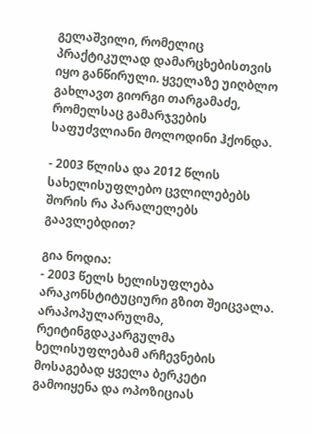გელაშვილი, რომელიც პრაქტიკულად დამარცხებისთვის იყო განწირული. ყველაზე უიღბლო გახლავთ გიორგი თარგამაძე, რომელსაც გამარჯვების საფუძვლიანი მოლოდინი ჰქონდა.

- 2003 წლისა და 2012 წლის სახელისუფლებო ცვლილებებს შორის რა პარალელებს გაავლებდით?

გია ნოდია:
- 2003 წელს ხელისუფლება არაკონსტიტუციური გზით შეიცვალა. არაპოპულარულმა, რეიტინგდაკარგულმა ხელისუფლებამ არჩევნების მოსაგებად ყველა ბერკეტი გამოიყენა და ოპოზიციას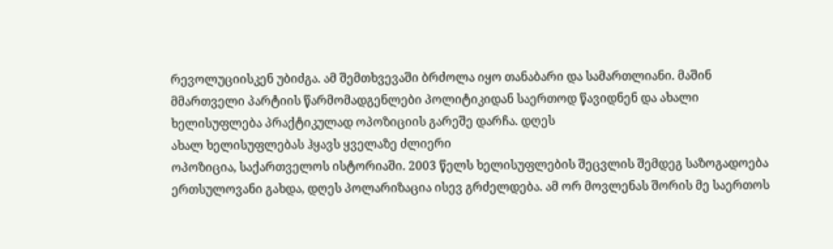რევოლუციისკენ უბიძგა. ამ შემთხვევაში ბრძოლა იყო თანაბარი და სამართლიანი. მაშინ მმართველი პარტიის წარმომადგენლები პოლიტიკიდან საერთოდ წავიდნენ და ახალი ხელისუფლება პრაქტიკულად ოპოზიციის გარეშე დარჩა. დღეს
ახალ ხელისუფლებას ჰყავს ყველაზე ძლიერი
ოპოზიცია, საქართველოს ისტორიაში. 2003 წელს ხელისუფლების შეცვლის შემდეგ საზოგადოება ერთსულოვანი გახდა, დღეს პოლარიზაცია ისევ გრძელდება. ამ ორ მოვლენას შორის მე საერთოს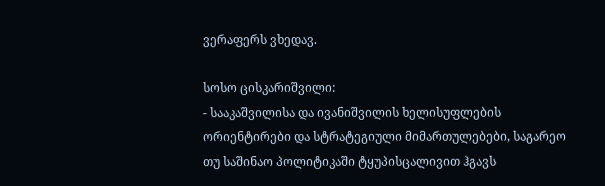ვერაფერს ვხედავ.

სოსო ცისკარიშვილი:
- სააკაშვილისა და ივანიშვილის ხელისუფლების ორიენტირები და სტრატეგიული მიმართულებები, საგარეო თუ საშინაო პოლიტიკაში ტყუპისცალივით ჰგავს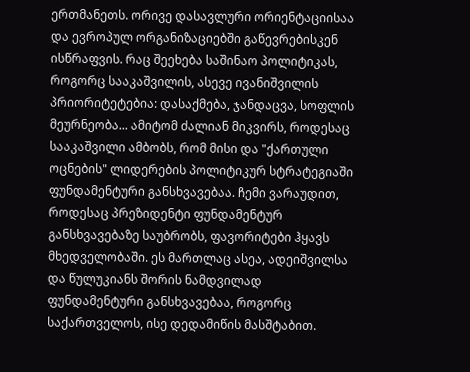ერთმანეთს. ორივე დასავლური ორიენტაციისაა და ევროპულ ორგანიზაციებში გაწევრებისკენ ისწრაფვის. რაც შეეხება საშინაო პოლიტიკას, როგორც სააკაშვილის, ასევე ივანიშვილის პრიორიტეტებია: დასაქმება, ჯანდაცვა, სოფლის მეურნეობა... ამიტომ ძალიან მიკვირს, როდესაც სააკაშვილი ამბობს, რომ მისი და "ქართული ოცნების" ლიდერების პოლიტიკურ სტრატეგიაში ფუნდამენტური განსხვავებაა. ჩემი ვარაუდით, როდესაც პრეზიდენტი ფუნდამენტურ განსხვავებაზე საუბრობს, ფავორიტები ჰყავს მხედველობაში. ეს მართლაც ასეა, ადეიშვილსა და წულუკიანს შორის ნამდვილად ფუნდამენტური განსხვავებაა, როგორც საქართველოს, ისე დედამიწის მასშტაბით.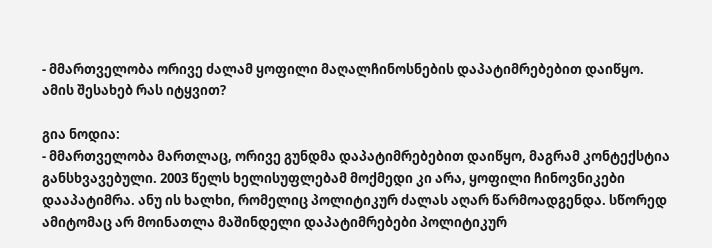- მმართველობა ორივე ძალამ ყოფილი მაღალჩინოსნების დაპატიმრებებით დაიწყო. ამის შესახებ რას იტყვით?

გია ნოდია:
- მმართველობა მართლაც, ორივე გუნდმა დაპატიმრებებით დაიწყო, მაგრამ კონტექსტია განსხვავებული. 2003 წელს ხელისუფლებამ მოქმედი კი არა, ყოფილი ჩინოვნიკები დააპატიმრა. ანუ ის ხალხი, რომელიც პოლიტიკურ ძალას აღარ წარმოადგენდა. სწორედ ამიტომაც არ მოინათლა მაშინდელი დაპატიმრებები პოლიტიკურ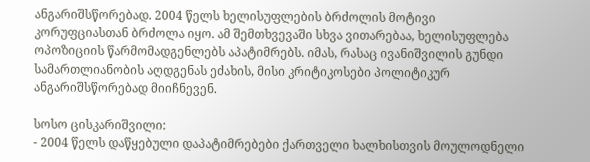ანგარიშსწორებად. 2004 წელს ხელისუფლების ბრძოლის მოტივი კორუფციასთან ბრძოლა იყო. ამ შემთხვევაში სხვა ვითარებაა, ხელისუფლება ოპოზიციის წარმომადგენლებს აპატიმრებს. იმას, რასაც ივანიშვილის გუნდი სამართლიანობის აღდგენას ეძახის, მისი კრიტიკოსები პოლიტიკურ ანგარიშსწორებად მიიჩნევენ.

სოსო ცისკარიშვილი:
- 2004 წელს დაწყებული დაპატიმრებები ქართველი ხალხისთვის მოულოდნელი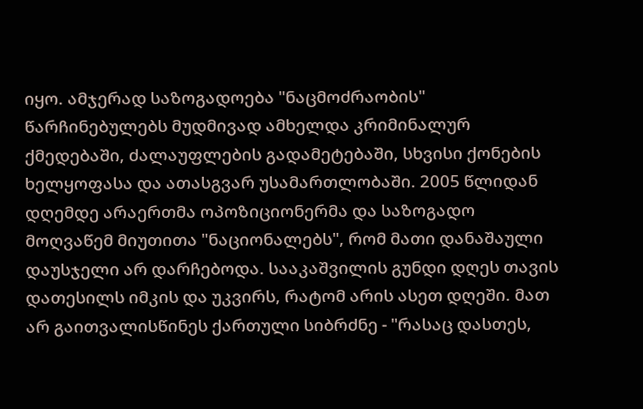იყო. ამჯერად საზოგადოება "ნაცმოძრაობის" წარჩინებულებს მუდმივად ამხელდა კრიმინალურ ქმედებაში, ძალაუფლების გადამეტებაში, სხვისი ქონების ხელყოფასა და ათასგვარ უსამართლობაში. 2005 წლიდან დღემდე არაერთმა ოპოზიციონერმა და საზოგადო მოღვაწემ მიუთითა "ნაციონალებს", რომ მათი დანაშაული დაუსჯელი არ დარჩებოდა. სააკაშვილის გუნდი დღეს თავის დათესილს იმკის და უკვირს, რატომ არის ასეთ დღეში. მათ არ გაითვალისწინეს ქართული სიბრძნე - "რასაც დასთეს,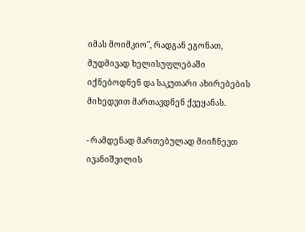იმას მოიმკიო", რადგან ეგონათ, მუდმივად ხელისუფლებაში იქნებოდნენ და საკუთარი ახირებების მიხედვით მართავდნენ ქვეყანას.

- რამდენად მართებულად მიიჩნევთ ივანიშვილის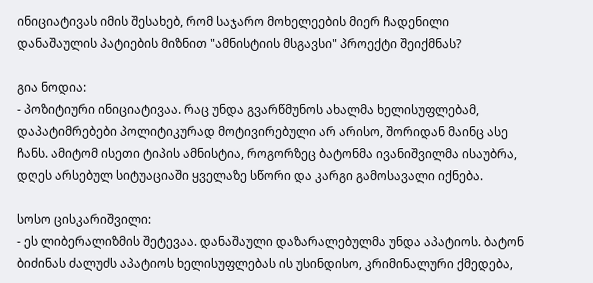ინიციატივას იმის შესახებ, რომ საჯარო მოხელეების მიერ ჩადენილი დანაშაულის პატიების მიზნით "ამნისტიის მსგავსი" პროექტი შეიქმნას?

გია ნოდია:
- პოზიტიური ინიციატივაა. რაც უნდა გვარწმუნოს ახალმა ხელისუფლებამ, დაპატიმრებები პოლიტიკურად მოტივირებული არ არისო, შორიდან მაინც ასე ჩანს. ამიტომ ისეთი ტიპის ამნისტია, როგორზეც ბატონმა ივანიშვილმა ისაუბრა, დღეს არსებულ სიტუაციაში ყველაზე სწორი და კარგი გამოსავალი იქნება.

სოსო ცისკარიშვილი:
- ეს ლიბერალიზმის შეტევაა. დანაშაული დაზარალებულმა უნდა აპატიოს. ბატონ ბიძინას ძალუძს აპატიოს ხელისუფლებას ის უსინდისო, კრიმინალური ქმედება,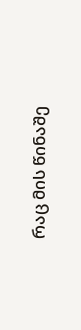რაც მის წინაშე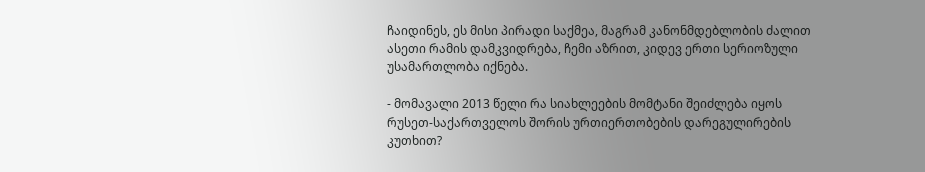ჩაიდინეს, ეს მისი პირადი საქმეა, მაგრამ კანონმდებლობის ძალით ასეთი რამის დამკვიდრება, ჩემი აზრით, კიდევ ერთი სერიოზული უსამართლობა იქნება.

- მომავალი 2013 წელი რა სიახლეების მომტანი შეიძლება იყოს რუსეთ-საქართველოს შორის ურთიერთობების დარეგულირების კუთხით?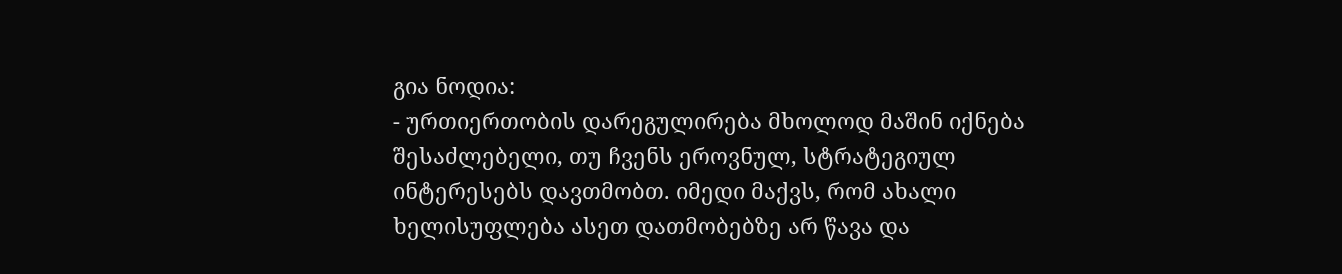გია ნოდია:
- ურთიერთობის დარეგულირება მხოლოდ მაშინ იქნება შესაძლებელი, თუ ჩვენს ეროვნულ, სტრატეგიულ ინტერესებს დავთმობთ. იმედი მაქვს, რომ ახალი ხელისუფლება ასეთ დათმობებზე არ წავა და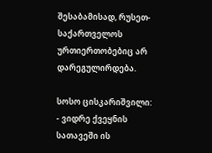შესაბამისად, რუსეთ-საქართველოს ურთიერთობებიც არ დარეგულირდება.

სოსო ცისკარიშვილი:
- ვიდრე ქვეყნის სათავეში ის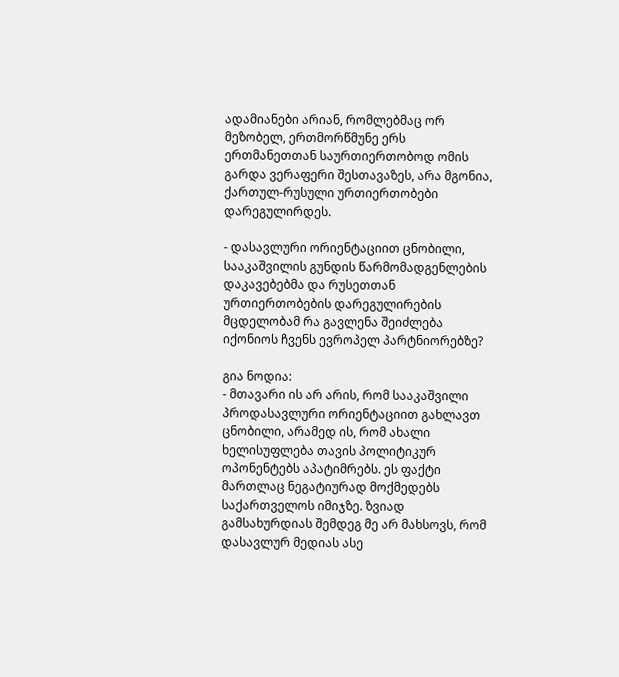ადამიანები არიან, რომლებმაც ორ მეზობელ, ერთმორწმუნე ერს ერთმანეთთან საურთიერთობოდ ომის გარდა ვერაფერი შესთავაზეს, არა მგონია, ქართულ-რუსული ურთიერთობები დარეგულირდეს.

- დასავლური ორიენტაციით ცნობილი, სააკაშვილის გუნდის წარმომადგენლების დაკავებებმა და რუსეთთან ურთიერთობების დარეგულირების მცდელობამ რა გავლენა შეიძლება იქონიოს ჩვენს ევროპელ პარტნიორებზე?

გია ნოდია:
- მთავარი ის არ არის, რომ სააკაშვილი პროდასავლური ორიენტაციით გახლავთ ცნობილი, არამედ ის, რომ ახალი ხელისუფლება თავის პოლიტიკურ ოპონენტებს აპატიმრებს. ეს ფაქტი მართლაც ნეგატიურად მოქმედებს საქართველოს იმიჯზე. ზვიად გამსახურდიას შემდეგ მე არ მახსოვს, რომ დასავლურ მედიას ასე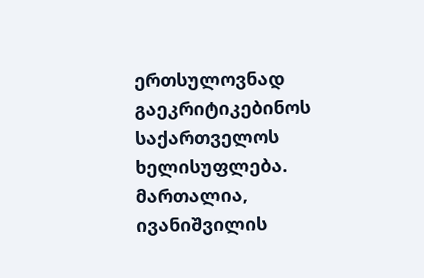ერთსულოვნად გაეკრიტიკებინოს საქართველოს ხელისუფლება. მართალია, ივანიშვილის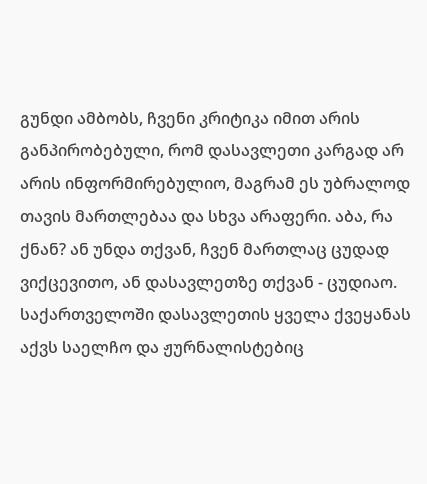გუნდი ამბობს, ჩვენი კრიტიკა იმით არის განპირობებული, რომ დასავლეთი კარგად არ არის ინფორმირებულიო, მაგრამ ეს უბრალოდ თავის მართლებაა და სხვა არაფერი. აბა, რა ქნან? ან უნდა თქვან, ჩვენ მართლაც ცუდად ვიქცევითო, ან დასავლეთზე თქვან - ცუდიაო. საქართველოში დასავლეთის ყველა ქვეყანას აქვს საელჩო და ჟურნალისტებიც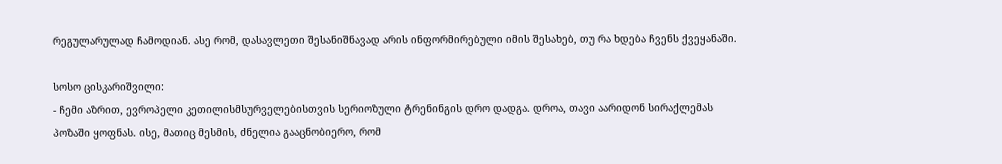რეგულარულად ჩამოდიან. ასე რომ, დასავლეთი შესანიშნავად არის ინფორმირებული იმის შესახებ, თუ რა ხდება ჩვენს ქვეყანაში.

სოსო ცისკარიშვილი:
- ჩემი აზრით, ევროპელი კეთილისმსურველებისთვის სერიოზული ტრენინგის დრო დადგა. დროა, თავი აარიდონ სირაქლემას პოზაში ყოფნას. ისე, მათიც მესმის, ძნელია გააცნობიერო, რომ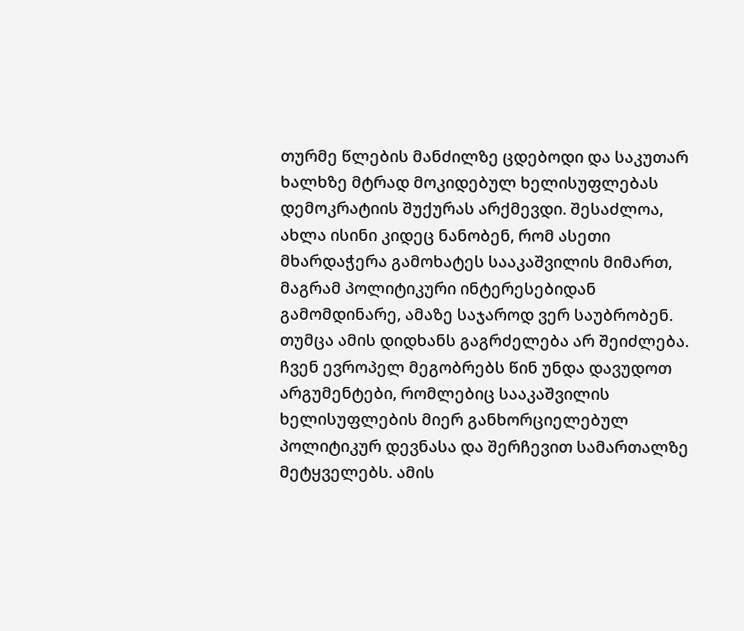თურმე წლების მანძილზე ცდებოდი და საკუთარ ხალხზე მტრად მოკიდებულ ხელისუფლებას დემოკრატიის შუქურას არქმევდი. შესაძლოა, ახლა ისინი კიდეც ნანობენ, რომ ასეთი მხარდაჭერა გამოხატეს სააკაშვილის მიმართ, მაგრამ პოლიტიკური ინტერესებიდან გამომდინარე, ამაზე საჯაროდ ვერ საუბრობენ. თუმცა ამის დიდხანს გაგრძელება არ შეიძლება. ჩვენ ევროპელ მეგობრებს წინ უნდა დავუდოთ არგუმენტები, რომლებიც სააკაშვილის ხელისუფლების მიერ განხორციელებულ პოლიტიკურ დევნასა და შერჩევით სამართალზე მეტყველებს. ამის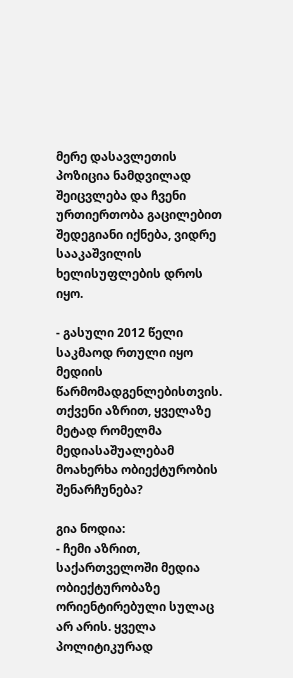მერე დასავლეთის პოზიცია ნამდვილად შეიცვლება და ჩვენი ურთიერთობა გაცილებით შედეგიანი იქნება, ვიდრე სააკაშვილის ხელისუფლების დროს იყო.

- გასული 2012 წელი საკმაოდ რთული იყო მედიის წარმომადგენლებისთვის. თქვენი აზრით, ყველაზე მეტად რომელმა მედიასაშუალებამ მოახერხა ობიექტურობის შენარჩუნება?

გია ნოდია:
- ჩემი აზრით, საქართველოში მედია ობიექტურობაზე ორიენტირებული სულაც არ არის. ყველა პოლიტიკურად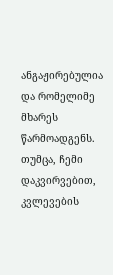ანგაჟირებულია და რომელიმე მხარეს წარმოადგენს. თუმცა, ჩემი დაკვირვებით, კვლევების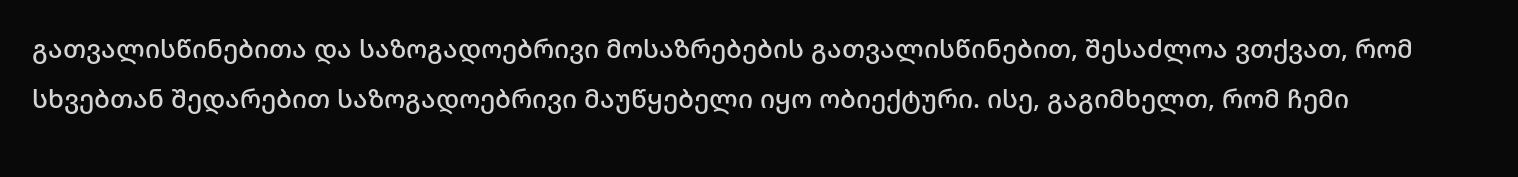გათვალისწინებითა და საზოგადოებრივი მოსაზრებების გათვალისწინებით, შესაძლოა ვთქვათ, რომ სხვებთან შედარებით საზოგადოებრივი მაუწყებელი იყო ობიექტური. ისე, გაგიმხელთ, რომ ჩემი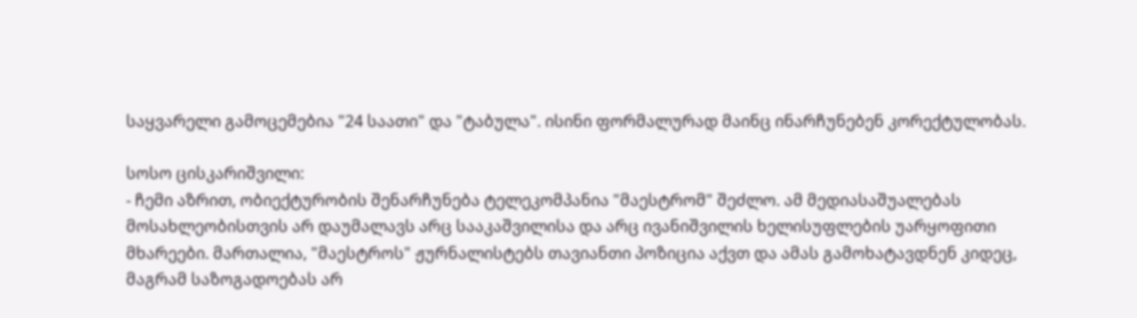საყვარელი გამოცემებია "24 საათი" და "ტაბულა". ისინი ფორმალურად მაინც ინარჩუნებენ კორექტულობას.

სოსო ცისკარიშვილი:
- ჩემი აზრით, ობიექტურობის შენარჩუნება ტელეკომპანია "მაესტრომ" შეძლო. ამ მედიასაშუალებას მოსახლეობისთვის არ დაუმალავს არც სააკაშვილისა და არც ივანიშვილის ხელისუფლების უარყოფითი მხარეები. მართალია, "მაესტროს" ჟურნალისტებს თავიანთი პოზიცია აქვთ და ამას გამოხატავდნენ კიდეც, მაგრამ საზოგადოებას არ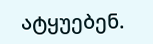ატყუებენ.